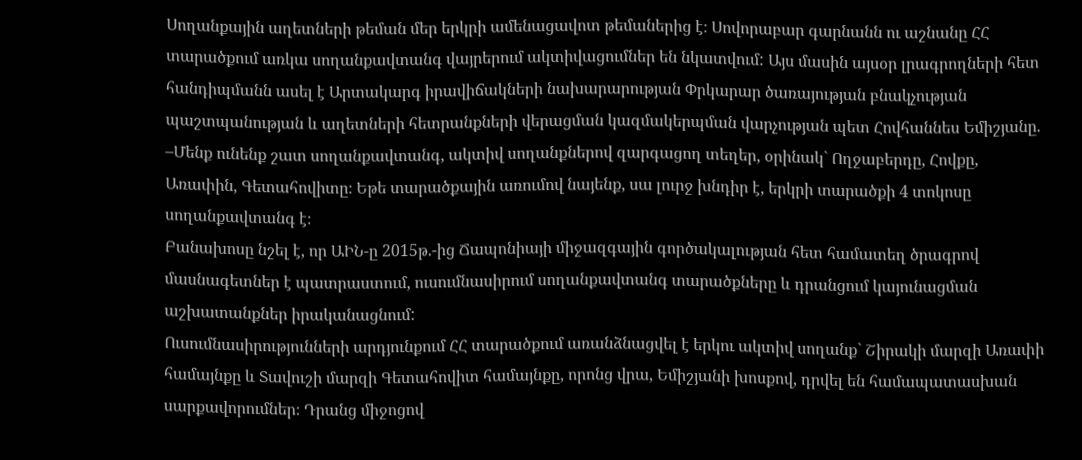Սողանքային աղետների թեման մեր երկրի ամենացավոտ թեմաներից է։ Սովորաբար գարնանն ու աշնանը ՀՀ տարածքում առկա սողանքավտանգ վայրերում ակտիվացումներ են նկատվում: Այս մասին այսօր լրագրողների հետ հանդիպմանն ասել է Արտակարգ իրավիճակների նախարարության Փրկարար ծառայության բնակչության պաշտպանության և աղետների հետրանքների վերացման կազմակերպման վարչության պետ Հովհաննես Եմիշյանը.
–Մենք ունենք շատ սողանքավտանգ, ակտիվ սողանքներով զարգացող տեղեր, օրինակ` Ողջաբերդը, Հովքը, Առափին, Գետահովիտը։ Եթե տարածքային առումով նայենք, սա լուրջ խնդիր է, երկրի տարածքի 4 տոկոսը սողանքավտանգ է։
Բանախոսը նշել է, որ ԱԻՆ-ը 2015թ.-ից Ճապոնիայի միջազգային գործակալության հետ համատեղ ծրագրով մասնագետներ է պատրաստում, ուսումնասիրում սողանքավտանգ տարածքները և դրանցում կայունացման աշխատանքներ իրականացնում:
Ուսումնասիրությունների արդյունքում ՀՀ տարածքում առանձնացվել է երկու ակտիվ սողանք` Շիրակի մարզի Առափի համայնքը և Տավուշի մարզի Գետահովիտ համայնքը, որոնց վրա, Եմիշյանի խոսքով, դրվել են համապատասխան սարքավորումներ։ Դրանց միջոցով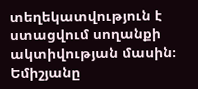տեղեկատվություն է ստացվում սողանքի ակտիվության մասին։
Եմիշյանը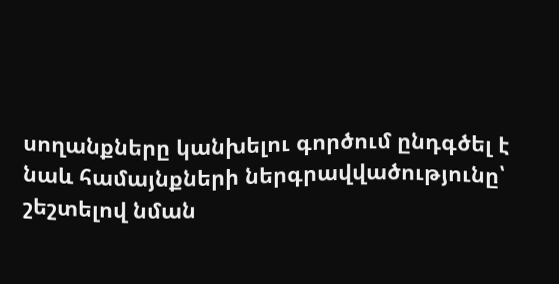սողանքները կանխելու գործում ընդգծել է նաև համայնքների ներգրավվածությունը՝ շեշտելով նման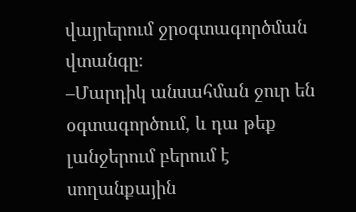վայրերում ջրօգտագործման վտանգը։
–Մարդիկ անսահման ջուր են օգտագործում, և դա թեք լանջերում բերում է սողանքային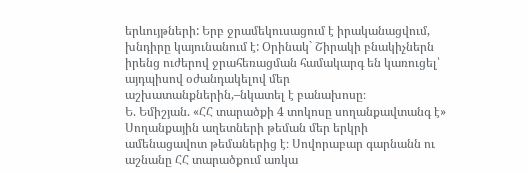երևույթների: Երբ ջրամեկուսացում է իրականացվում, խնդիրը կայունանում է: Օրինակ` Շիրակի բնակիչներն իրենց ուժերով ջրահեռացման համակարգ են կառուցել՝ այդպիսով օժանդակելով մեր աշխատանքներին,–նկատել է բանախոսը։
Ե. Եմիշյան. «ՀՀ տարածքի 4 տոկոսը սողանքավտանգ է»
Սողանքային աղետների թեման մեր երկրի ամենացավոտ թեմաներից է։ Սովորաբար գարնանն ու աշնանը ՀՀ տարածքում առկա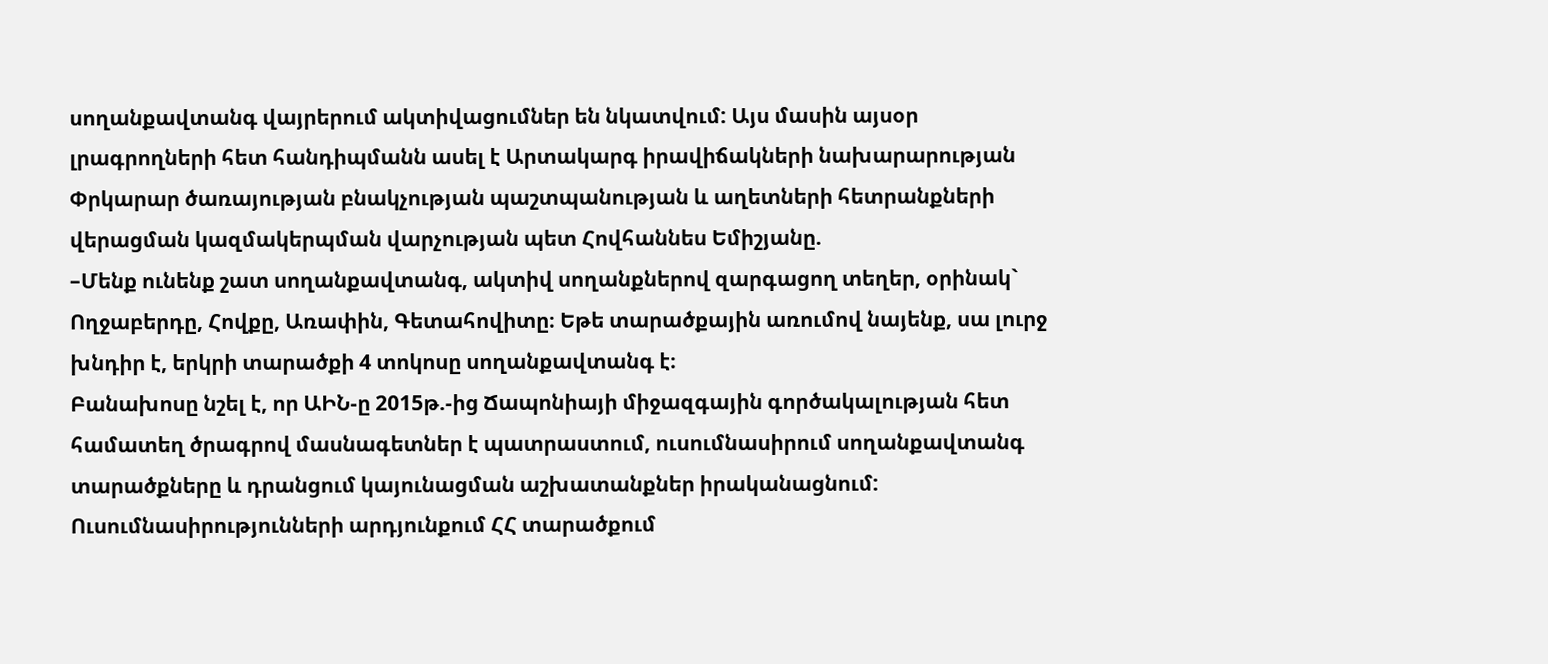սողանքավտանգ վայրերում ակտիվացումներ են նկատվում: Այս մասին այսօր լրագրողների հետ հանդիպմանն ասել է Արտակարգ իրավիճակների նախարարության Փրկարար ծառայության բնակչության պաշտպանության և աղետների հետրանքների վերացման կազմակերպման վարչության պետ Հովհաննես Եմիշյանը.
–Մենք ունենք շատ սողանքավտանգ, ակտիվ սողանքներով զարգացող տեղեր, օրինակ` Ողջաբերդը, Հովքը, Առափին, Գետահովիտը։ Եթե տարածքային առումով նայենք, սա լուրջ խնդիր է, երկրի տարածքի 4 տոկոսը սողանքավտանգ է։
Բանախոսը նշել է, որ ԱԻՆ-ը 2015թ.-ից Ճապոնիայի միջազգային գործակալության հետ համատեղ ծրագրով մասնագետներ է պատրաստում, ուսումնասիրում սողանքավտանգ տարածքները և դրանցում կայունացման աշխատանքներ իրականացնում:
Ուսումնասիրությունների արդյունքում ՀՀ տարածքում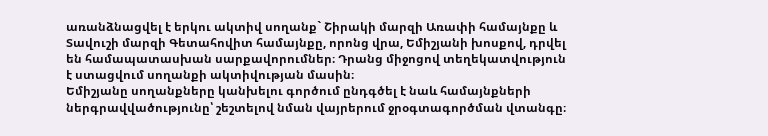առանձնացվել է երկու ակտիվ սողանք` Շիրակի մարզի Առափի համայնքը և Տավուշի մարզի Գետահովիտ համայնքը, որոնց վրա, Եմիշյանի խոսքով, դրվել են համապատասխան սարքավորումներ։ Դրանց միջոցով տեղեկատվություն է ստացվում սողանքի ակտիվության մասին։
Եմիշյանը սողանքները կանխելու գործում ընդգծել է նաև համայնքների ներգրավվածությունը՝ շեշտելով նման վայրերում ջրօգտագործման վտանգը։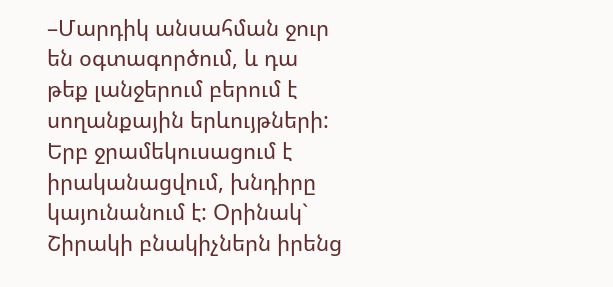–Մարդիկ անսահման ջուր են օգտագործում, և դա թեք լանջերում բերում է սողանքային երևույթների: Երբ ջրամեկուսացում է իրականացվում, խնդիրը կայունանում է: Օրինակ` Շիրակի բնակիչներն իրենց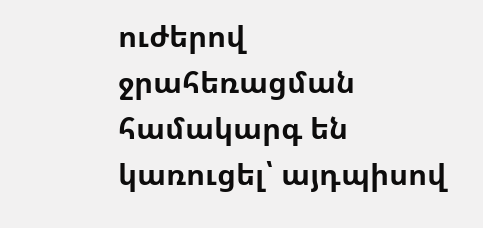ուժերով ջրահեռացման համակարգ են կառուցել՝ այդպիսով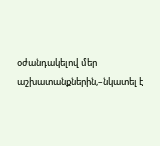օժանդակելով մեր աշխատանքներին,–նկատել է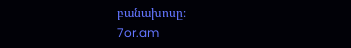բանախոսը։
7or.am